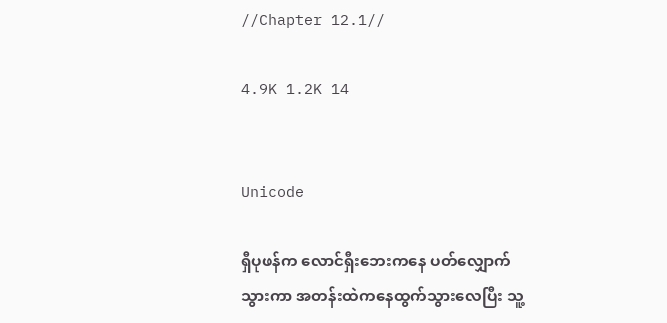//Chapter 12.1//

4.9K 1.2K 14


Unicode

ရှီပုဖန်က လောင်ရှီးဘေးကနေ ပတ်လျှောက်သွားကာ အတန်းထဲကနေထွက်သွားလေပြီး သူ့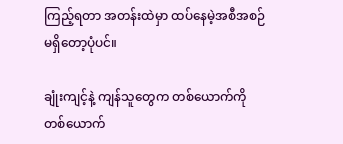ကြည့်ရတာ အတန်းထဲမှာ ထပ်နေမဲ့အစီအစဉ်မရှိတော့ပုံပင်။

ချုံးကျင့်နဲ့ ကျန်သူတွေက တစ်ယောက်ကိုတစ်ယောက်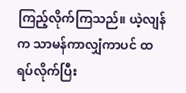ကြည့်လိုက်ကြသည်။ ယဲ့လျန်က သာမန်ကာလျှံကာပင် ထရပ်လိုက်ပြီး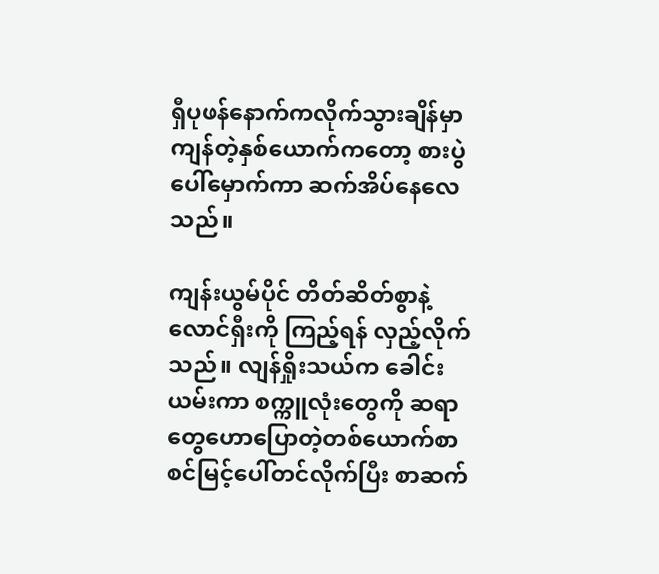ရှီပုဖန်နောက်ကလိုက်သွားချိန်မှာ ကျန်တဲ့နှစ်ယောက်ကတော့ စားပွဲပေါ်မှောက်ကာ ဆက်အိပ်နေလေသည်။

ကျန်းယွမ်ပိုင် တိတ်ဆိတ်စွာနဲ့ လောင်ရှီးကို ကြည့်ရန် လှည့်လိုက်သည်။ လျန်ရှိုးသယ်က ခေါင်းယမ်းကာ စက္ကူလုံးတွေကို ဆရာတွေဟောပြောတဲ့တစ်ယောက်စာစင်မြင့်ပေါ်တင်လိုက်ပြီး စာဆက်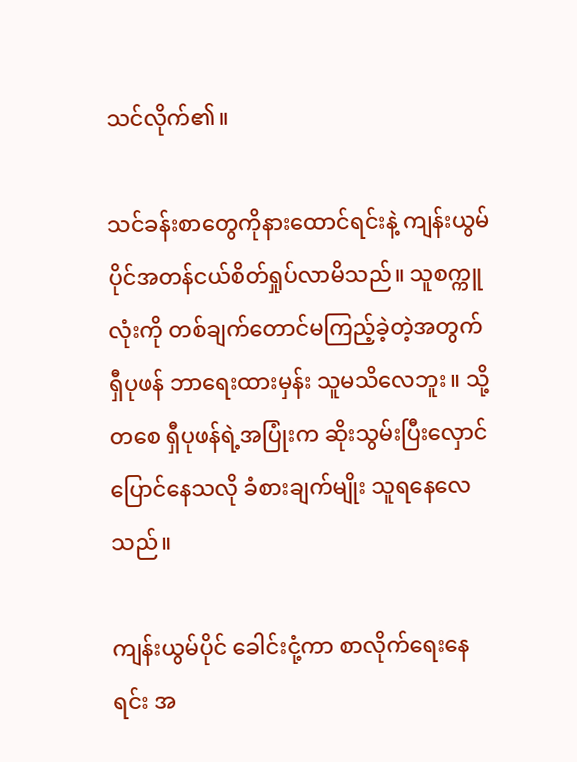သင်လိုက်၏။

သင်ခန်းစာတွေကိုနားထောင်ရင်းနဲ့ ကျန်းယွမ်ပိုင်အတန်ငယ်စိတ်ရှုပ်လာမိသည်။ သူစက္ကူလုံးကို တစ်ချက်တောင်မကြည့်ခဲ့တဲ့အတွက် ရှီပုဖန် ဘာရေးထားမှန်း သူမသိလေဘူး။ သို့တစေ ရှီပုဖန်ရဲ့အပြုံးက ဆိုးသွမ်းပြီးလှောင်ပြောင်နေသလို ခံစားချက်မျိုး သူရနေလေသည်။

ကျန်းယွမ်ပိုင် ခေါင်းငုံ့ကာ စာလိုက်ရေးနေရင်း အ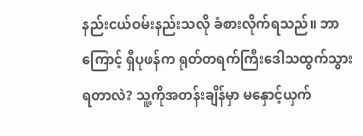နည်းငယ်ဝမ်းနည်းသလို ခံစားလိုက်ရသည်။ ဘာကြောင့် ရှီပုဖန်က ရုတ်တရက်ကြီးဒေါသထွက်သွားရတာလဲ? သူ့ကိုအတန်းချိန်မှာ မနှောင့်ယှက်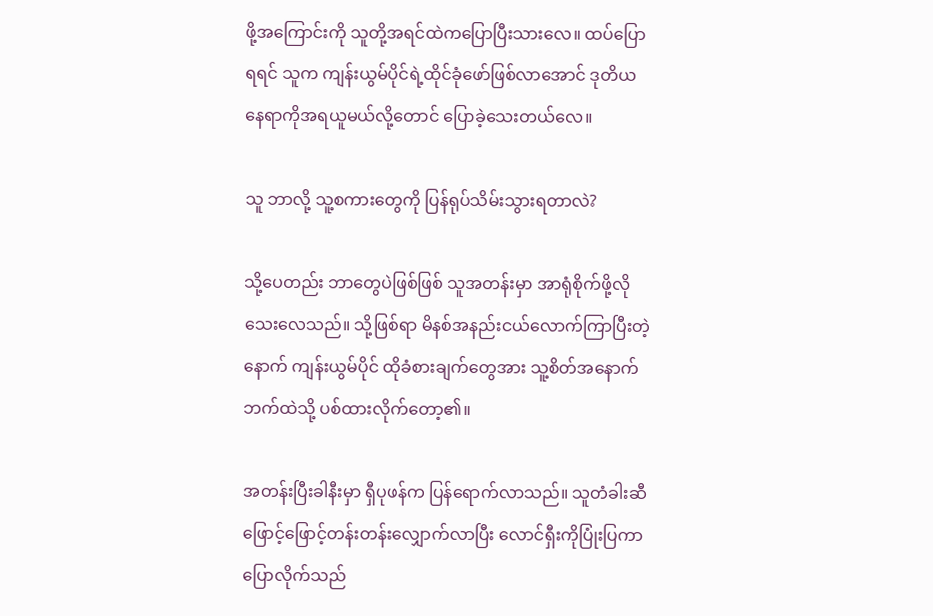ဖို့အကြောင်းကို သူတို့အရင်ထဲကပြောပြီးသားလေ။ ထပ်ပြောရရင် သူက ကျန်းယွမ်ပိုင်ရဲ့ထိုင်ခုံဖော်ဖြစ်လာအောင် ဒုတိယနေရာကိုအရယူမယ်လို့တောင် ပြောခဲ့သေးတယ်လေ။

သူ ဘာလို့ သူ့စကားတွေကို ပြန်ရုပ်သိမ်းသွားရတာလဲ?

သို့ပေတည်း ဘာတွေပဲဖြစ်ဖြစ် သူအတန်းမှာ အာရုံစိုက်ဖို့လိုသေးလေသည်။ သို့ဖြစ်ရာ မိနစ်အနည်းငယ်လောက်ကြာပြီးတဲ့နောက် ကျန်းယွမ်ပိုင် ထိုခံစားချက်တွေအား သူ့စိတ်အနောက်ဘက်ထဲသို့ ပစ်ထားလိုက်တော့၏။

အတန်းပြီးခါနီးမှာ ရှီပုဖန်က ပြန်ရောက်လာသည်။ သူတံခါးဆီ ဖြောင့်ဖြောင့်တန်းတန်းလျှောက်လာပြီး လောင်ရှီးကိုပြုံးပြကာ ပြောလိုက်သည်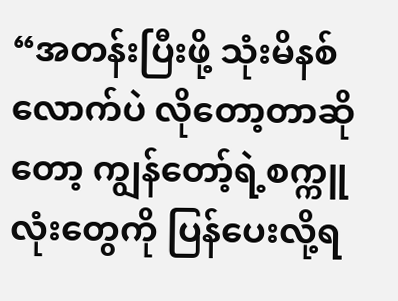“အတန်းပြီးဖို့ သုံးမိနစ်လောက်ပဲ လိုတော့တာဆိုတော့ ကျွန်တော့်ရဲ့စက္ကူလုံးတွေကို ပြန်ပေးလို့ရ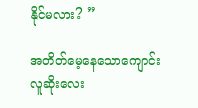နိုင်မလား? ”

အတိတ်မေ့နေသောကျောင်းလူဆိုးလေး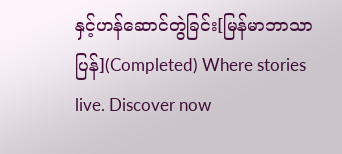နှင့်ဟန်ဆောင်တွဲခြင်း[မြန်မာဘာသာပြန်](Completed) Where stories live. Discover now